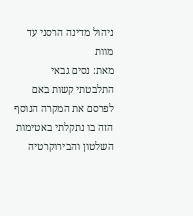ניהול מדינה הרסני עד מוות
מאת: נסים גבאי
התלבטתי קשות באם לפרסם את המקרה הנוסף הזה בו נתקלתי באטימות השלטון והבירוקרטיה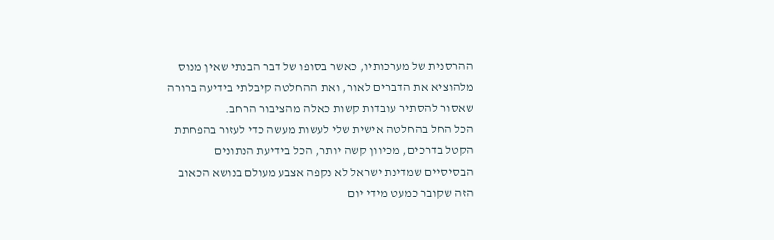ההרסנית של מערכותיו, כאשר בסופו של דבר הבנתי שאין מנוס מלהוציא את הדברים לאור, ואת ההחלטה קיבלתי בידיעה ברורה שאסור להסתיר עובדות קשות כאלה מהציבור הרחב.
הכל החל בהחלטה אישית שלי לעשות מעשה כדי לעזור בהפחתת הקטל בדרכים, מכיוון קשה יותר, הכל בידיעת הנתונים הבסיסיים שמדינת ישראל לא נקפה אצבע מעולם בנושא הכאוב הזה שקובר כמעט מידי יום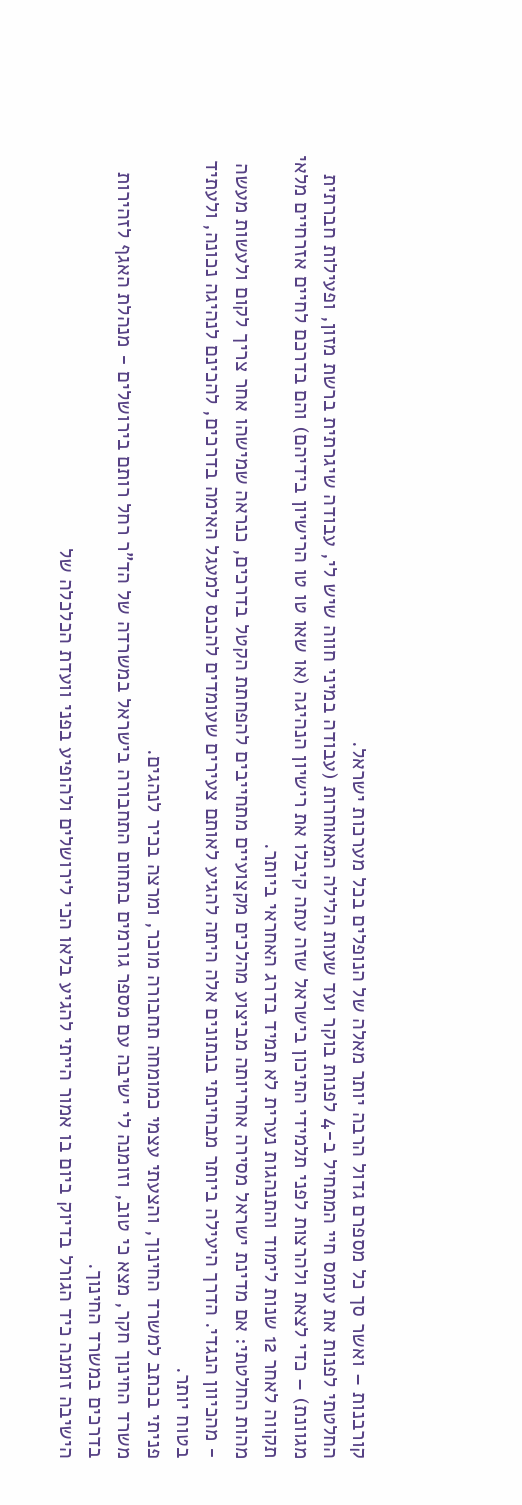קורבנות – ואשר סך כל מספרם גדול הרבה יותר מאלה של הנופלים בכל מערכות ישראל.
החלטתי לפנות את עומס חיי המתחיל ב-4 לפנות בוקר ועד שעות הלילה המאוחרות (עבודה במיני חווה שיש לי, עבודה שיגרתית ברשת מזון, ופעילות חברתית מגוונת) – כדי לצאת ולהרצות לפני תלמידי התיכון בישראל שזה עתה קיבלו את רישיון הנהיגה (או שאו טו טו הרישיון בידיהם) והם בדרכם לחיים אזרחיים מלאי תקווה לאחר 12 שנות לימוד והתנהגות נערית לא תמיד בדרג האחראי ביותר.
מהות החלטתי: אם מדינת ישראל מסירה אחריותה מביצוע מהלכים מקצועיים מתחייבים להפחתת הקטל בדרכים, כנראה שמישהו אחר צריך לקום ולעשות מעשה - מהכיוון הנגדי. הדרך היעילה ביותר מבחינתי בנתונים אלה היתה להגיע לאותם צעירים שעומדים להכנס למעגל האימה בדרכים, להכינם לנהיגה נכונה, ולעתיד בטוח יותר.
פניתי בכתב למשרד החינוך, והצעתי עצמי כמומחה תחבורה מוכר, ומרצה בכיר לנהגים.
משרד החינוך חקר, מצא כי טוב, וזומנה לי ישיבה עם מספר גורמים בתחום התחבורה בישראל במשרדה של הד"ר רחל רותם בירושלים - מנהלת האגף לזהירות בדרכים במשרד החינוך.
הישיבה זומנה כיד הגורל בדיוק ביום בו אמור הייתי להגיע בלאו הכי לירושלים ולהופיע בפני וועדת הכלכלה של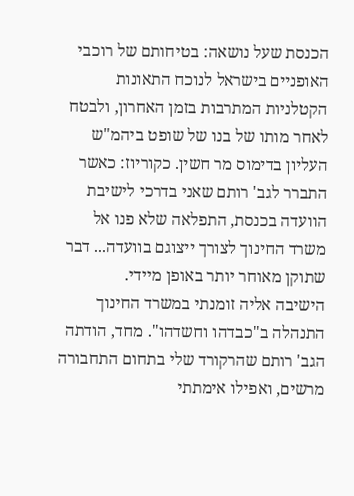הכנסת שעל נושאה: בטיחותם של רוכבי האופניים בישראל לנוכח התאונות הקטלניות המתרבות בזמן האחרון, ולבטח לאחר מותו של בנו של שופט ביהמ"ש העליון בדימוס מר חשין. כקוריוז: כאשר התברר לגב' רותם שאני בדרכי לישיבת הוועדה בכנסת, התפלאה שלא פנו אל משרד החינוך לצורך ייצוגם בוועדה... דבר שתוקן מאוחר יותר באופן מיידי.
הישיבה אליה זומנתי במשרד החינוך התנהלה ב"כבדהו וחשדהו". מחד, הודתה הגב' רותם שהרקורד שלי בתחום התחבורה מרשים, ואפילו אימתתי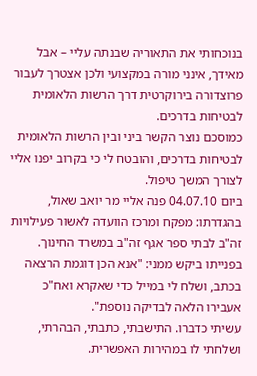בנוכחותי את התאוריה שבנתה עליי – אבל מאידך, אינני מורה במקצועי ולכן אצטרך לעבור פרוצדורה בירוקרטית דרך הרשות הלאומית לבטיחות בדרכים.
כמוסכם נוצר הקשר ביני ובין הרשות הלאומית לבטיחות בדרכים, והובטח לי כי בקרוב יפנו אליי לצורך המשך טיפול.
ביום 04.07.10 פנה אליי מר יואב שאול, בהגדרתו: מפקח ומרכז הוועדה לאשור פעילויות זה"ב לבתי ספר אגף זה"ב במשרד החינוך. בפנייתו ביקש ממני: "אנא הכן דוגמת הרצאה בכתב, ושלח לי במייל כדי שאקרא ואח"כ אעבירו הלאה לבדיקה נוספת".
עשיתי כדברו. התישבתי, כתבתי, הבהרתי, ושלחתי לו במהירות האפשרית.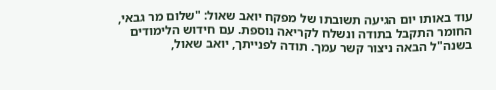עוד באותו יום הגיעה תשובתו של מפקח יואב שאול: "שלום מר גבאי, החומר התקבל בתודה ונשלח לקריאה נוספת. עם חידוש הלימודים בשנה"ל הבאה ניצור קשר עמך. תודה לפנייתך, יואב שאול,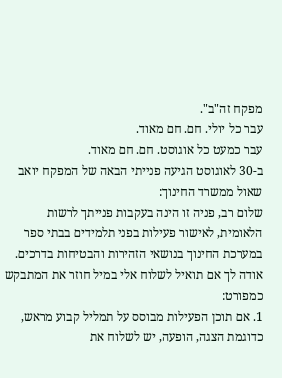מפקח זה"ב".
עבר כל יולי. חם. חם מאוד.
עבר כמעט כל אוגוסט. חם. חם מאוד.
ב-30 לאוגוסט הגיעה פנייתי הבאה של המפקח יואב שאול ממשרד החינוך:
שלום רב, פניה זו הינה בעקבות פנייתך לרשות הלאומית, לאישור פעילות בפני תלמידים בבתי ספר במערכת החינוך בנושאי הזהירות והבטיחות בדרכים. אודה לך אם תואיל לשלוח אלי במיל חוזר את המתבקש כמפורט:
1. אם תוכן הפעילות מבוסס על תמליל קבוע מראש, כדוגמת הצגה, הופעה, יש לשלוח את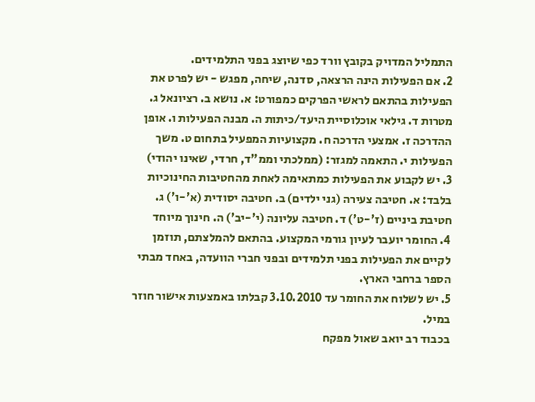התמליל המדויק בקובץ וורד כפי שיוצג בפני התלמידים.
2. אם הפעילות הינה הרצאה, סדנה, שיחה, מפגש - יש לפרט את הפעילות בהתאם לראשי הפרקים כמפורט: א. נושא ב. רציונאל ג. מטרות ד. גילאי אוכלוסיית היעד/כיתות ה. מבנה הפעילות ו. אופן ההדרכה ז. אמצעי הדרכה ח. מקצועיות המפעיל בתחום ט. משך הפעילות י. התאמה למגזר: (ממלכתי וממ"ד, חרדי, שאינו יהודי)
3. יש לקבוע את הפעילות כמתאימה לאחת מהחטיבות החינוכיות בלבד: א. חטיבה צעירה (גני ילדים) ב. חטיבה יסודית (א'-ו') ג. חטיבת ביניים (ז'-ט') ד. חטיבה עליונה (י'-יב') ה. חינוך מיוחד
4. החומר יועבר לעיון גורמי המקצוע. בהתאם להמלצתם, תוזמן לקיים את הפעילות בפני תלמידים ובפני חברי הוועדה, באחד מבתי הספר ברחבי הארץ.
5. יש לשלוח את החומר עד 3.10.2010 קבלתו באמצעות אישור חוזר במיל.
בכבוד רב יואב שאול מפקח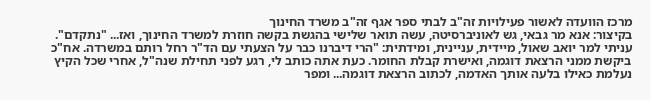מרכז הוועדה לאשור פעילויות זה"ב לבתי ספר אגף זה"ב משרד החינוך
בקיצור: אנא מר גבאי, גש לאוניברסיטה, עשה תואר שלישי בהגשת בקשה חוזרת למשרד החינוך, ואז... "נתקדם".
עניתי למר יואב שאול, מיידית, עניינית, ומידתית: "הרי דיברנו כבר על הצעתי עם הד"ר רחל רותם במשרדה. אח"כ ביקשת ממני הרצאת דוגמה, ואישרת קבלת החומר. כעת אתה כותב לי, רגע לפני תחילת שנה"ל, אחרי שכל הקיץ נעלמת כאילו בלעה אותך האדמה, לכתוב הרצאת דוגמה... ומפר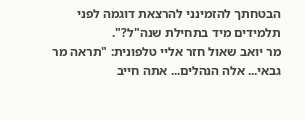הבטחתך להזמינני להרצאת דוגמה לפני תלמידים מיד בתחילת שנה"ל?".
מר יואב שאול חזר אליי טלפונית: "תראה מר גבאי... אלה הנהלים... אתה חייב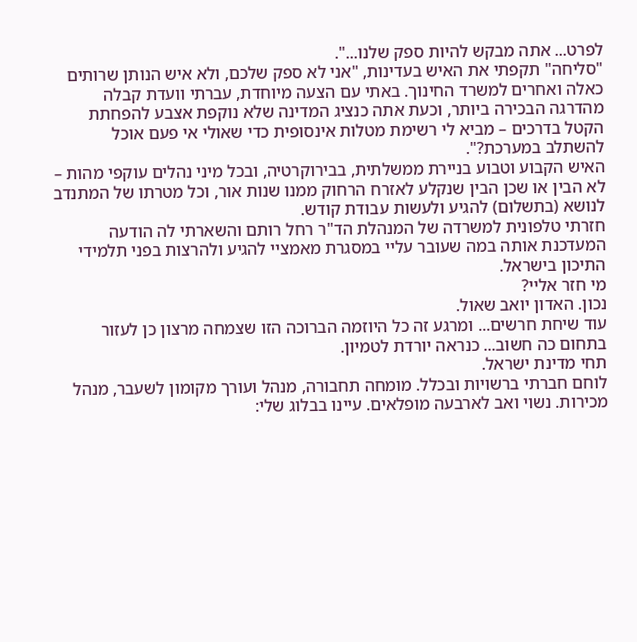לפרט... אתה מבקש להיות ספק שלנו...".
"סליחה" תקפתי את האיש בעדינות, "אני לא ספק שלכם, ולא איש הנותן שרותים כאלה ואחרים למשרד החינוך. באתי עם הצעה מיוחדת, עברתי וועדת קבלה מהדרגה הבכירה ביותר, וכעת אתה כנציג המדינה שלא נוקפת אצבע להפחתת הקטל בדרכים – מביא לי רשימת מטלות אינסופית כדי שאולי אי פעם אוכל להשתלב במערכת?".
האיש הקבוע וטבוע בניירת ממשלתית, בבירוקרטיה, ובכל מיני נהלים עוקפי מהות – לא הבין או שכן הבין שנקלע לאזרח הרחוק ממנו שנות אור, וכל מטרתו של המתנדב לנושא (בתשלום) להגיע ולעשות עבודת קודש.
חזרתי טלפונית למשרדה של המנהלת הד"ר רחל רותם והשארתי לה הודעה המעדכנת אותה במה שעובר עליי במסגרת מאמציי להגיע ולהרצות בפני תלמידי התיכון בישראל.
מי חזר אליי?
נכון. האדון יואב שאול.
עוד שיחת חרשים... ומרגע זה כל היוזמה הברוכה הזו שצמחה מרצון כן לעזור בתחום כה חשוב... כנראה יורדת לטמיון.
תחי מדינת ישראל.
לוחם חברתי ברשויות ובכלל. מומחה תחבורה, מנהל ועורך מקומון לשעבר, מנהל מכירות. נשוי ואב לארבעה מופלאים. עיינו בבלוג שלי: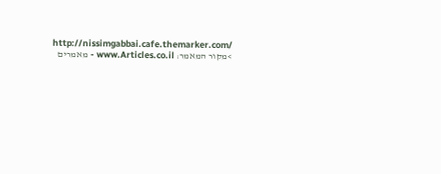http://nissimgabbai.cafe.themarker.com/
>מקור המאמר: www.Articles.co.il - מאמרים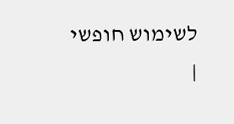לשימוש חופשי
|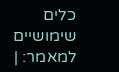כלים שימושיים למאמר: |